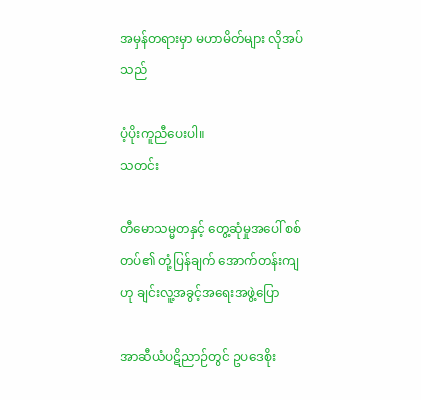အမှန်တရားမှာ မဟာမိတ်များ လိုအပ်သည်

ပံ့ပိုးကူညီပေးပါ။
သတင်း

တီမောသမ္မတနှင့် တွေ့ဆုံမှုအပေါ် စစ်တပ်၏ တုံ့ပြန်ချက် အောက်တန်းကျဟု ချင်းလူ့အခွင့်အရေးအဖွဲ့ပြော

အာဆီယံပဋိညာဉ်တွင် ဥပဒေစိုး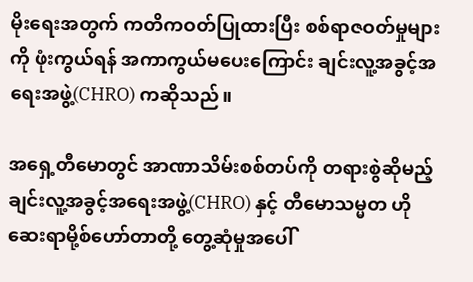မိုးရေးအတွက် ကတိကဝတ်ပြုထားပြီး စစ်ရာဇဝတ်မှုများကို ဖုံးကွယ်ရန် အကာကွယ်မပေးကြောင်း ချင်းလူ့အခွင့်အရေးအဖွဲ့(CHRO) ကဆိုသည်။

အရှေ့တီမောတွင် အာဏာသိမ်းစစ်တပ်ကို တရားစွဲဆိုမည့် ချင်းလူ့အခွင့်အရေးအဖွဲ့(CHRO) နှင့် တီမောသမ္မတ ဟိုဆေးရာမို့စ်ဟော်တာတို့ တွေ့ဆုံမှုအပေါ်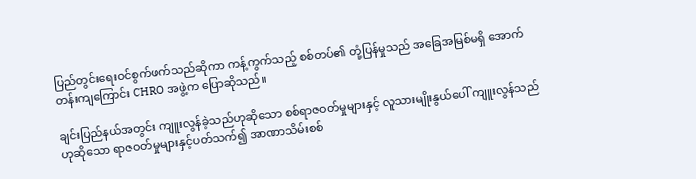ပြည်တွင်းရေးဝင်စွက်ဖက်သည်ဆိုကာ ကန့်ကွက်သည့် စစ်တပ်၏ တုံ့ပြန်မှုသည် အခြေအမြစ်မရှိ အောက်တန်းကျကြောင်း CHRO အဖွဲ့က ပြောဆိုသည်။

ချင်းပြည်နယ်အတွင်း ကျူးလွန်ခဲ့သည်ဟုဆိုသော စစ်ရာဇဝတ်မှုများနှင့် လူသားမျိုးနွယ်ပေါ် ကျူးလွန်သည်ဟုဆိုသော ရာဇဝတ်မှုများနှင့်ပတ်သက်၍ အာဏာသိမ်းစစ်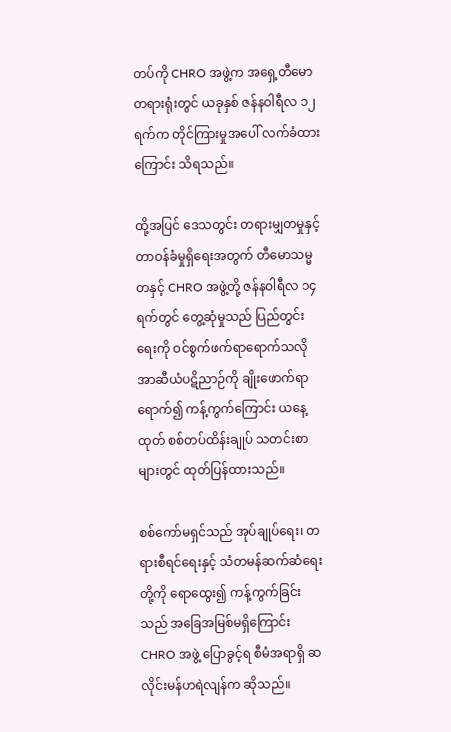တပ်ကို CHRO အဖွဲ့က အရှေ့တီမော တရားရုံးတွင် ယခုနှစ် ဇန်နဝါရီလ ၁၂ ရက်က တိုင်ကြားမှုအပေါ် လက်ခံထားကြောင်း သိရသည်။

ထို့အပြင် ဒေသတွင်း တရားမျှတမှုနှင့် တာဝန်ခံမှုရှိရေးအတွက် တီမောသမ္မတနှင့် CHRO အဖွဲ့တို့ ဇန်နဝါရီလ ၁၄ ရက်တွင် တွေ့ဆုံမှုသည် ပြည်တွင်းရေးကို ဝင်စွက်ဖက်ရာရောက်သလို အာဆီယံပဋိညာဉ်ကို ချိုးဖောက်ရာရောက်၍ ကန့်ကွက်ကြောင်း ယနေ့ထုတ် စစ်တပ်ထိန်းချုပ် သတင်းစာများတွင် ထုတ်ပြန်ထားသည်။

စစ်ကော်မရှင်သည် အုပ်ချုပ်ရေး၊ တရားစီရင်ရေးနှင့် သံတမန်ဆက်ဆံရေးတို့ကို ရောထွေး၍ ကန့်ကွက်ခြင်းသည် အခြေအမြစ်မရှိကြောင်း CHRO အဖွဲ့ ပြောခွင့်ရ စီမံအရာရှိ ဆလိုင်းမန်ဟရဲလျန်က ဆိုသည်။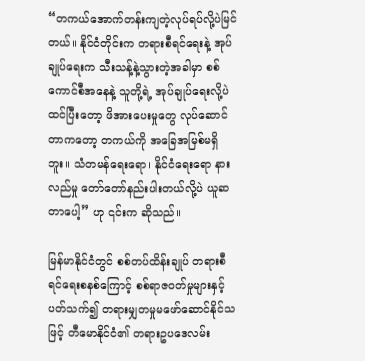“တကယ်အောက်တန်းကျတဲ့လုပ်ရပ်လို့ပဲမြင်တယ်။ နိုင်ငံတိုင်းက တရားစီရင်ရေးနဲ့ အုပ်ချုပ်ရေးက သီးသန့်နဲ့သွားတဲ့အခါမှာ စစ်ကောင်စီအနေနဲ့ သူတို့ရဲ့ အုပ်ချုပ်ရေးလို့ပဲထင်ပြီးတော့ ဖိအားပေးမှုတွေ လုပ်ဆောင်တာကတော့ တကယ်ကို အခြေအမြစ်မရှိဘူး။ သံတမန်ရေးရော၊ နိုင်ငံရေးရော နားလည်မှု တော်တော်နည်းပါးတယ်လို့ပဲ ယူဆတာပေါ့” ဟု ၎င်းက ဆိုသည်။

မြန်မာနိုင်ငံတွင် စစ်တပ်ထိန်းချုပ် တရားစီရင်ရေးစနစ်ကြောင့် စစ်ရာဇဝတ်မှုများနှင့် ပတ်သက်၍ တရားမျှတမှုမဖော်ဆောင်နိုင်သဖြင့် တီမောနိုင်ငံ၏ တရားဥပဒေလမ်း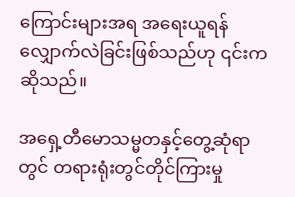ကြောင်းများအရ အရေးယူရန် လျှောက်လဲခြင်းဖြစ်သည်ဟု ၎င်းက ဆိုသည်။

အရှေ့တီမောသမ္မတနှင့်တွေ့ဆုံရာတွင် တရားရုံးတွင်တိုင်ကြားမှု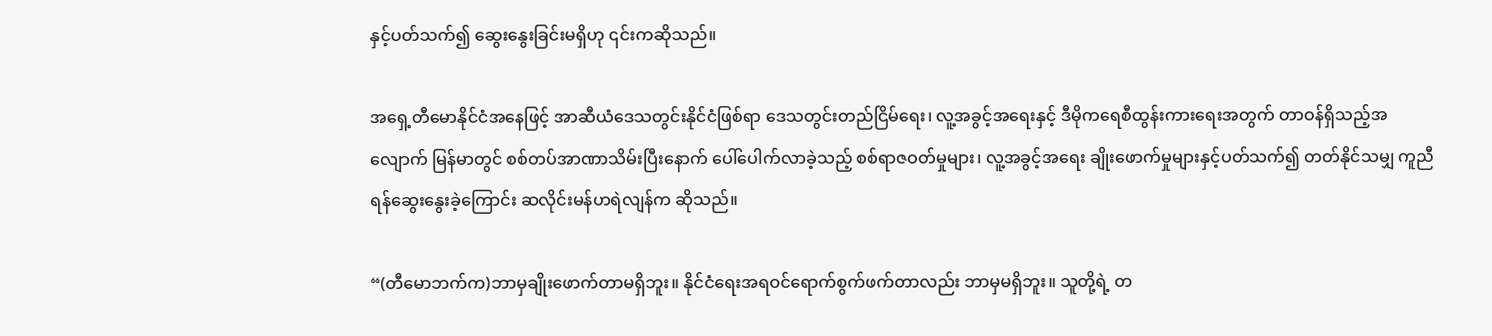နှင့်ပတ်သက်၍ ဆွေးနွေးခြင်းမရှိဟု ၎င်းကဆိုသည်။

အရှေ့တီမောနိုင်ငံအနေဖြင့် အာဆီယံဒေသတွင်းနိုင်ငံဖြစ်ရာ ဒေသတွင်းတည်ငြိမ်ရေး၊ လူ့အခွင့်အရေးနှင့် ဒီမိုကရေစီထွန်းကားရေးအတွက် တာဝန်ရှိသည့်အလျောက် မြန်မာတွင် စစ်တပ်အာဏာသိမ်းပြီးနောက် ပေါ်ပေါက်လာခဲ့သည့် စစ်ရာဇဝတ်မှုများ၊ လူ့အခွင့်အရေး ချိုးဖောက်မှုများနှင့်ပတ်သက်၍ တတ်နိုင်သမျှ ကူညီရန်ဆွေးနွေးခဲ့ကြောင်း ဆလိုင်းမန်ဟရဲလျန်က ဆိုသည်။

“(တီမောဘက်က)ဘာမှချိုးဖောက်တာမရှိဘူး။ နိုင်ငံရေးအရဝင်ရောက်စွက်ဖက်တာလည်း ဘာမှမရှိဘူး။ သူတို့ရဲ့ တ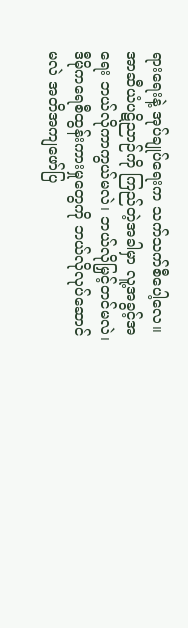ရားရေးနဲ့ အုပ်ချုပ်ရေးက သက်သက်စီပေါ့လေ။ အာဆီယံပဋိညာဉ်ကို ကြည်တဲ့အခါမှာ လူ့အခွင့်အရေး ဘယ်လိုကာကွယ်မလဲ၊ ဘယ်လိုမြှင့်တင်မလဲ၊ ဒီမိုကရေစီထွန်းကားမှုတွေကို ဘယ်လိုလုပ်ဆောင်မလဲ အတိအကျဖော်ပြ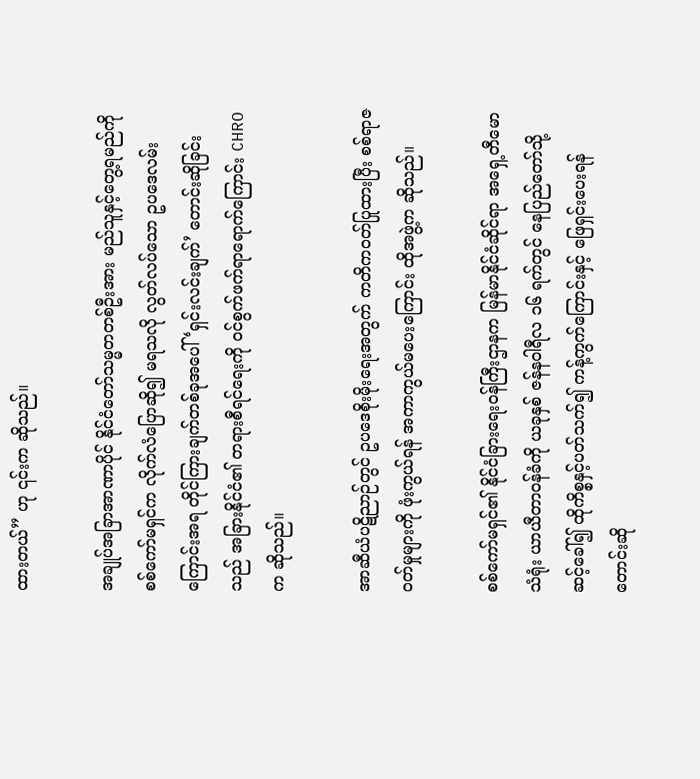ထားတယ်” ဟု ၎င်းက ဆိုသည်။

အချုပ်အခြာအာဏာပိုင် နိုင်ငံတော်သမ္မတတစ်ဦးအား မည်သူနှင့်တွေ့ရမည်ကို စစ်ကော်မရှင်က လိုက်လံပြောဆို၍ မရသလို လွတ်လပ်သော ဥပဒေလမ်းကြောင်းအရ တိုင်ကြားချက်တစ်ခုအပေါ် ‘ရှင်းလင်းချက်’ တောင်းဆိုခြင်းသည် အခြားနိုင်ငံ၏ တရားစီရင်ရေးကို ဝင်စွက်ဖက်ရာရောက်ကြောင်း CHRO က ဆိုသည်။

အာဆီယံပဋိညာဉ်တွင် ဥပဒေစိုးမိုးရေးအတွက် ကတိကဝတ်ပြုထားပြီး စစ်ရာဇဝတ်မှုများကို ဖုံးကွယ်ရန် အကာကွယ်မပေးကြောင်း ထိုအဖွဲ့က ဆိုသည်။

စစ်ကော်မရှင်၏ နိုင်ငံခြားရေးဝန်ကြီးဌာနက မြန်မာနိုင်ငံဆိုင်ရာ အရှေ့တီမောသံရုံး ယာယီတာဝန်ခံကို ယခုနှစ် ဇန်နဝါရီလ ၁၆ ရက်တွင် နေပြည်တော်သို့ ဆင့်ခေါ်၍ ထိုကိစ္စနှင့်ပတ်သက်၍ ကန့်ကွက်ကြောင်းနှင့် ဖြေရှင်းပေးရန်တောင်းဆို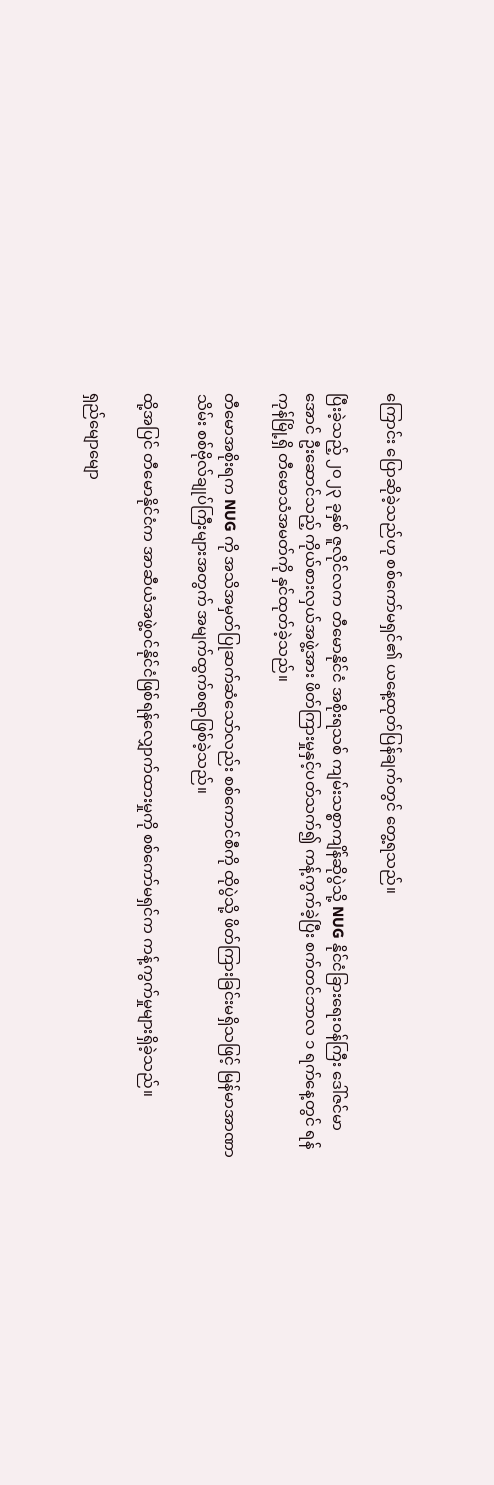ကြောင်း ပြောဆိုခဲ့သည်ဟု စစ်ကော်မရှင်၏ ယနေ့ထုတ်ပြန်ချက်တွင် တွေ့ရသည်။

ပြီးခဲ့သည့် ၂၀၂၃ ခုနှစ် ဇူလိုင်လက တီမောနိုင်ငံ အစိုးရသစ် ကျမ်းသစ္စာကျိန်ဆိုပွဲသို့ NUG နိုင်ငံခြားရေးဝန်ကြီး ဒေါ်ဇင်မာအောင် ဦးဆောင်သည့် ကိုယ်စားလှယ်အဖွဲ့အား ဖိတ်ကြားမှုနှင့်ပတ်သက်၍ ကန့်ကွက်ခဲ့ပြီး စက်တင်ဘာလ ၁ ရက်နေ့တွင် ရန်ကုန်မြို့ရှိ တီမောသံအမတ်ကို နှင်ထုတ်ခဲ့သည်။

တီမောအစိုးရက NUG ကို အသိအမှတ်ပြုဆက်ဆံသော်လည်း စစ်ကောင်စီကို ထိုပွဲသို့ ဖိတ်ကြားခြင်းမရှိသဖြင့် မြန်မာအာဏာသိမ်း စစ်ဗိုလ်ချုပ်ကြီးများအတွက် အမျက်ထွက်စရာဖြစ်ခဲ့သည်။

ထို့အပြင် တီမောနိုင်ငံက အာဆီယံအဖွဲ့ဝင်နိုင်ငံဖြစ်ရန်လျှောက်ထားမှုကို စစ်ကော်မရှင်က ကန့်ကွက်မှုများရှိခဲ့သည်။

ရှည်မျောမျော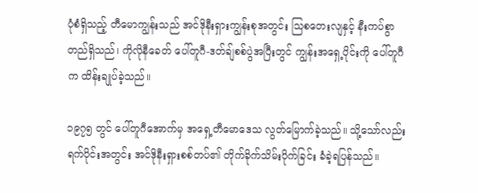ပုံစံရှိသည့် တီမောကျွန်းသည် အင်ဒိုနီးရှားကျွန်းစုအတွင်း သြစတေးလျနှင့် နီးကပ်စွာတည်ရှိသည်၊ ကိုလိုနီခေတ် ပေါ်တူဂီ-ဒတ်ချ်စစ်ပွဲအပြီးတွင် ကျွန်းအရှေ့ပိုင်းကို ပေါ်တူဂီက ထိန်းချုပ်ခဲ့သည်။

၁၉၇၅ တွင် ပေါ်တူဂီအောက်မှ အရှေ့တီမောဒေသ လွတ်မြောက်ခဲ့သည်။ သို့သော်လည်း ရက်ပိုင်းအတွင်း အင်ဒိုနီးရှားစစ်တပ်၏ တိုက်ခိုက်သိမ်းပိုက်ခြင်း ခံခဲ့ရပြန်သည်။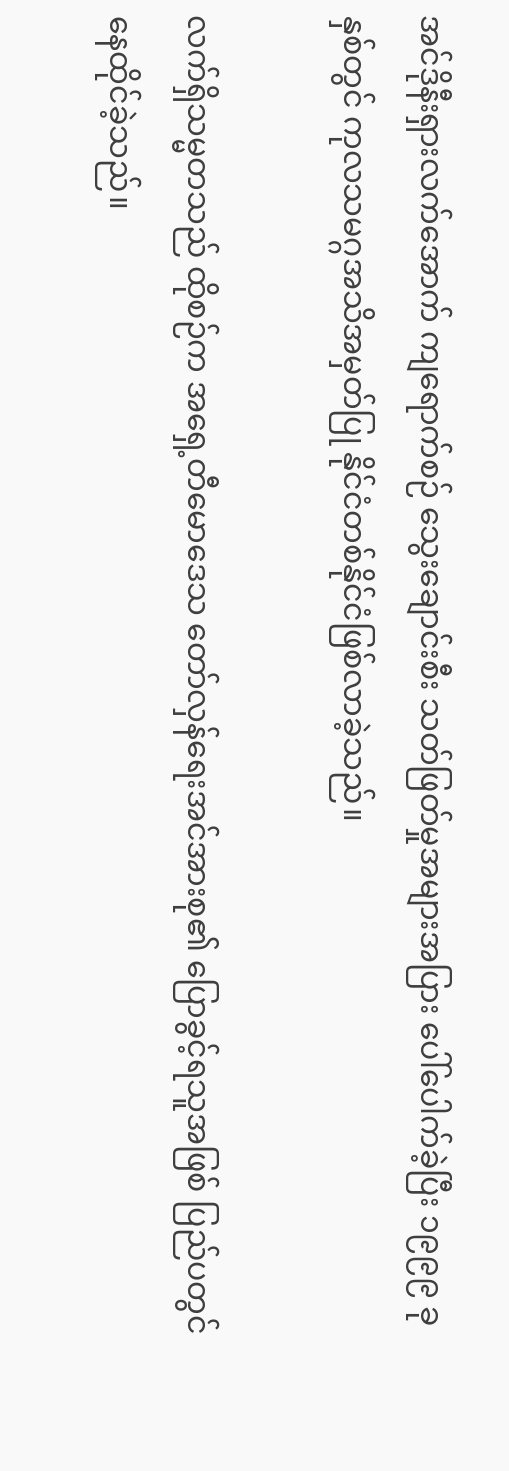အင်ဒိုနီးရှားလက်အောက် ကျရောက်စဉ် သွေးချောင်းစီး သတ်ဖြတ်မှုအများအပြား ပေါ်ပေါက်ခဲ့ပြီး ၁၉၉၉ ခုနှစ်တွင် ကုလသမဂ္ဂအသိအမှတ်ပြု နိုင်ငံတစ်နိုင်ငံဖြစ်လာခဲ့သည်။

လက်ရှိသမ္မတသည် ထိုစဉ်က အရှေ့တီမောဒေသ တော်လှန်ရေးအင်အားစု၏ ပြောခွင့်ရသူအဖြစ် ပြည်ပတွင် နေထိုင်ခဲ့သည်။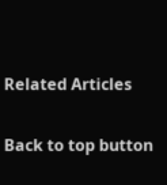Related Articles

Back to top button